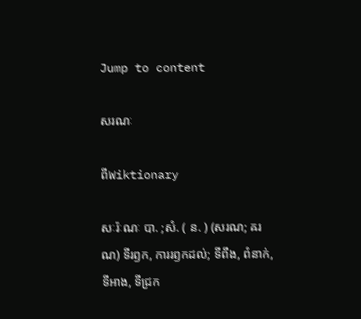Jump to content

សរណៈ

ពីWiktionary

សៈរ៉ៈណៈ បា. ;សំ. ( ន. ) (សរណ; ឝរណ) ទីរឭក, ការរឭកដល់; ទីពឹង, ពំនាក់, ទីអាង, ទីជ្រក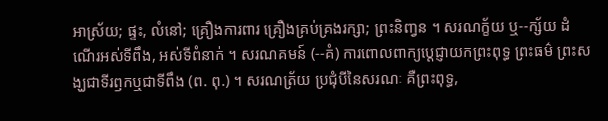អាស្រ័យ; ផ្ទះ, លំនៅ; គ្រឿងការពារ គ្រឿងគ្រប់គ្រងរក្សា; ព្រះនិញ្វន ។ សរណក្ខ័យ ឬ--ក្ស័យ ដំណើរអស់ទីពឹង, អស់ទីពំនាក់ ។ សរណគមន៍ (--គំ) ការពោលពាក្យប្តេជ្ញាយកព្រះពុទ្ធ ព្រះធម៌ ព្រះសង្ឃជាទីរឭកឬជាទីពឹង (ព. ពុ.) ។ សរណត្រ័យ ប្រជុំបីនៃសរណៈ គឺព្រះពុទ្ធ,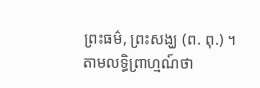ព្រះធម៌, ព្រះសង្ឃ (ព. ពុ.) ។ តាមលទ្ធិព្រាហ្មណ៍ថា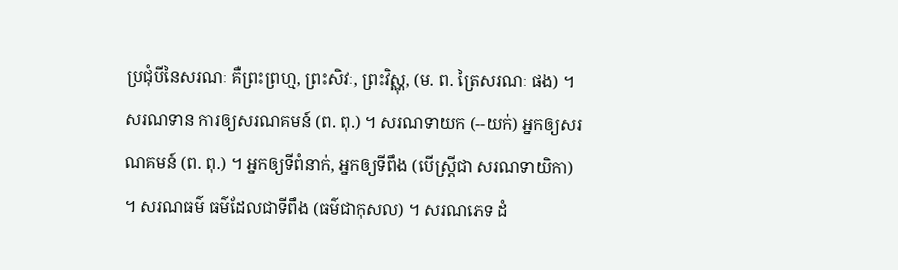ប្រជុំបីនៃសរណៈ គឺព្រះព្រហ្ម, ព្រះសិវៈ, ព្រះវិស្ណុ, (ម. ព. ត្រៃសរណៈ ផង) ។ សរណទាន ការឲ្យសរណគមន៍ (ព. ពុ.) ។ សរណទាយក (--យក់) អ្នកឲ្យសរណគមន៍ (ព. ពុ.) ។ អ្នកឲ្យទីពំនាក់, អ្នកឲ្យទីពឹង (បើស្ត្រីជា សរណទាយិកា) ។ សរណធម៌ ធម៌ដែលជាទីពឹង (ធម៌ជាកុសល) ។ សរណភេទ ដំ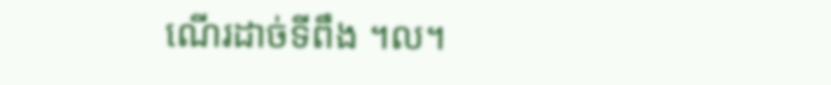ណើរដាច់ទីពឹង ។ល។